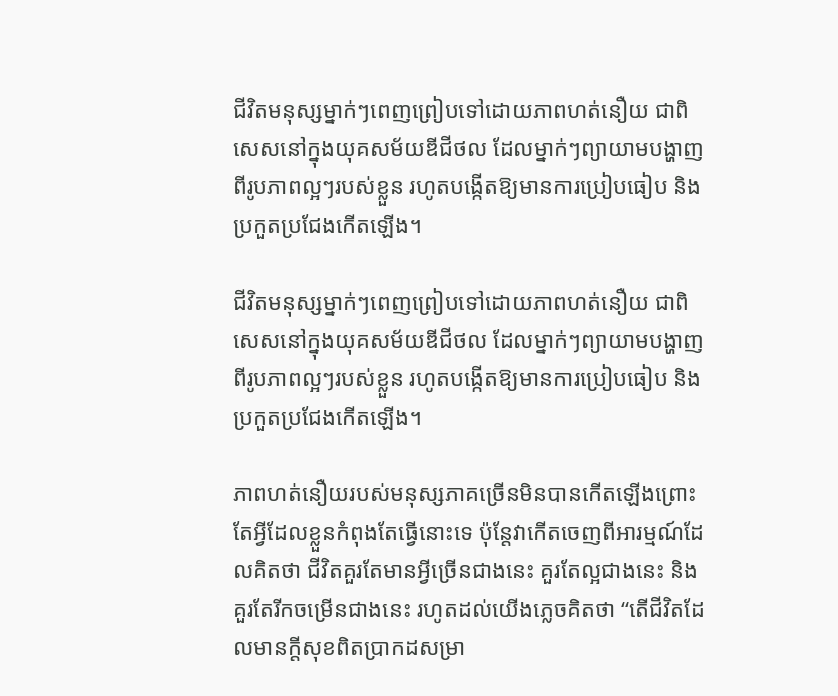ជីវិតមនុស្សម្នាក់ៗពេញព្រៀបទៅដោយភាពហត់នឿយ ជាពិសេសនៅក្នុងយុគសម័យឌីជីថល ដែលម្នាក់ៗព្យាយាមបង្ហាញពីរូបភាពល្អៗរបស់ខ្លួន រហូតបង្កើតឱ្យមានការប្រៀបធៀប និងប្រកួតប្រជែងកើតឡើង។

ជីវិតមនុស្សម្នាក់ៗពេញព្រៀបទៅដោយភាពហត់នឿយ ជាពិសេសនៅក្នុងយុគសម័យឌីជីថល ដែលម្នាក់ៗព្យាយាមបង្ហាញពីរូបភាពល្អៗរបស់ខ្លួន រហូតបង្កើតឱ្យមានការប្រៀបធៀប និងប្រកួតប្រជែងកើតឡើង។

ភាពហត់នឿយរបស់មនុស្សភាគច្រើនមិនបានកើតឡើងព្រោះតែអ្វីដែលខ្លួនកំពុងតែធ្វើនោះទេ ប៉ុន្តែវាកើតចេញពីអារម្មណ៍ដែលគិតថា ជីវិតគួរតែមានអ្វីច្រើនជាងនេះ គួរតែល្អជាងនេះ និងគួរតែរីកចម្រើនជាងនេះ រហូតដល់យើងភ្លេចគិតថា “តើជីវិតដែលមានក្ដីសុខពិតប្រាកដសម្រា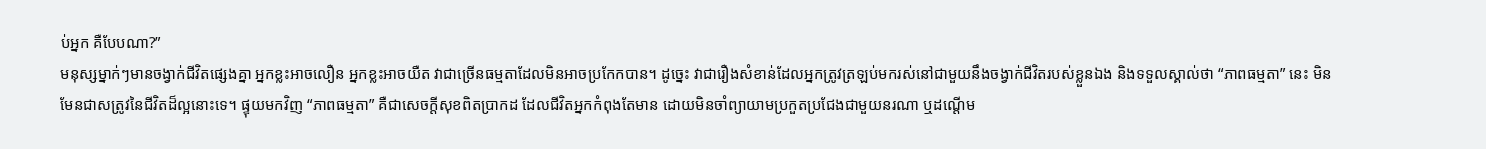ប់អ្នក គឺបែបណា?”
មនុស្សម្នាក់ៗមានចង្វាក់ជីវិតផ្សេងគ្នា អ្នកខ្លះអាចលឿន អ្នកខ្លះអាចយឺត វាជាច្រើនធម្មតាដែលមិនអាចប្រកែកបាន។ ដូច្នេះ វាជារឿងសំខាន់ដែលអ្នកត្រូវត្រឡប់មករស់នៅជាមួយនឹងចង្វាក់ជីវិតរបស់ខ្លួនឯង និងទទួលស្គាល់ថា “ភាពធម្មតា” នេះ មិនមែនជាសត្រូវនៃជីវិតដ៏ល្អនោះទេ។ ផ្ទុយមកវិញ “ភាពធម្មតា” គឺជាសេចក្ដីសុខពិតប្រាកដ ដែលជីវិតអ្នកកំពុងតែមាន ដោយមិនចាំព្យាយាមប្រកួតប្រជែងជាមួយនរណា ឬដណ្ដើម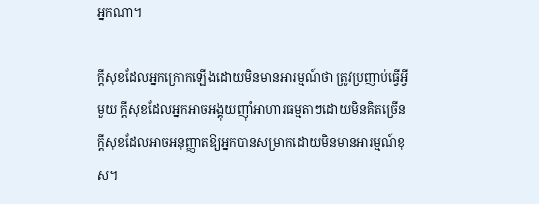អ្នកណា។

ក្ដីសុខដែលអ្នកក្រោកឡើងដោយមិនមានអារម្មណ៍ថា ត្រូវប្រញាប់ធ្វើអ្វីមួយ ក្ដីសុខដែលអ្នកអាចអង្គុយញ៉ាំអាហារធម្មតាៗដោយមិនគិតច្រើន ក្ដីសុខដែលអាចអនុញ្ញាតឱ្យអ្នកបានសម្រាកដោយមិនមានអារម្មណ៍ខុស។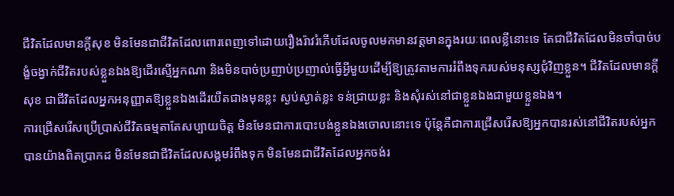ជីវិតដែលមានក្ដីសុខ មិនមែនជាជីវិតដែលពោរពេញទៅដោយរឿងរ៉ាវរំភើបដែលចូលមកមានវត្តមានក្នុងរយៈពេលខ្លីនោះទេ តែជាជីវិតដែលមិនចាំបាច់បង្ខំចង្វាក់ជីវិតរបស់ខ្លួនឯងឱ្យដើរស្មើអ្នកណា និងមិនបាច់ប្រញាប់ប្រញាល់ធ្វើអ្វីមួយដើម្បីឱ្យត្រូវតាមការរំពឹងទុករបស់មនុស្សជុំវិញខ្លួន។ ជីវិតដែលមានក្ដីសុខ ជាជីវិតដែលអ្នកអនុញ្ញាតឱ្យខ្លួនឯងដើរយឺតជាងមុនខ្លះ ស្ងប់ស្ងាត់ខ្លះ ទន់ជ្រាយខ្លះ និងសុំរស់នៅជាខ្លួនឯងជាមួយខ្លួនឯង។
ការជ្រើសរើសប្រើប្រាស់ជីវិតធម្មតាតែសប្បាយចិត្ត មិនមែនជាការបោះបង់ខ្លួនឯងចោលនោះទេ ប៉ុន្តែគឺជាការជ្រើសរើសឱ្យអ្នកបានរស់នៅជីវិតរបស់អ្នកបានយ៉ាងពិតប្រាកដ មិនមែនជាជីវិតដែលសង្គមរំពឹងទុក មិនមែនជាជីវិតដែលអ្នកចង់រ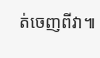ត់ចេញពីវា៕